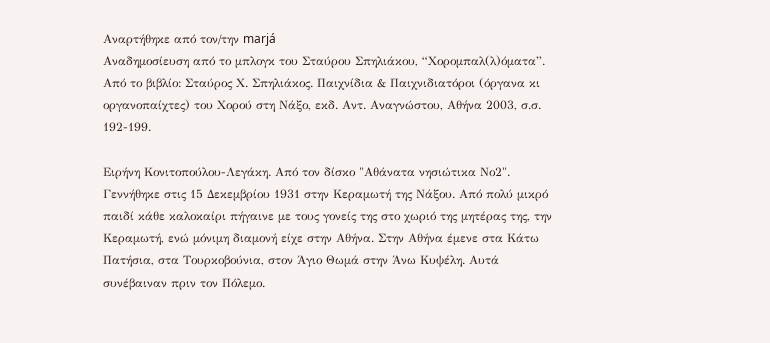Αναρτήθηκε από τον/την marjá
Αναδημοσίευση από το μπλογκ του Σταύρου Σπηλιάκου, “Χορομπαλ(λ)όματα”.
Από το βιβλίο: Σταύρος Χ. Σπηλιάκος. Παιχνίδια & Παιχνιδιατόροι (όργανα κι οργανοπαίχτες) του Χορού στη Νάξο, εκδ. Αντ. Αναγνώστου, Αθήνα 2003, σ.σ. 192-199.

Ειρήνη Κονιτοπούλου-Λεγάκη. Από τον δίσκο "Αθάνατα νησιώτικα Νο2".
Γεννήθηκε στις 15 Δεκεμβρίου 1931 στην Κεραμωτή της Νάξου. Από πολύ μικρό παιδί κάθε καλοκαίρι πήγαινε με τους γονείς της στο χωριό της μητέρας της, την Κεραμωτή, ενώ μόνιμη διαμονή είχε στην Αθήνα. Στην Αθήνα έμενε στα Κάτω Πατήσια, στα Τουρκοβούνια, στον Άγιο Θωμά στην Άνω Κυψέλη. Αυτά συνέβαιναν πριν τον Πόλεμο.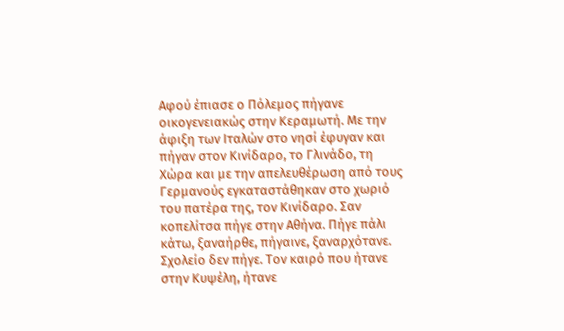Αφού έπιασε ο Πόλεμος πήγανε οικογενειακώς στην Κεραμωτή. Με την άφιξη των Ιταλών στο νησί έφυγαν και πήγαν στον Κινίδαρο, το Γλινάδο, τη Χώρα και με την απελευθέρωση από τους Γερμανούς εγκαταστάθηκαν στο χωριό του πατέρα της, τον Κινίδαρο. Σαν κοπελίτσα πήγε στην Αθήνα. Πήγε πάλι κάτω, ξαναήρθε, πήγαινε, ξαναρχότανε.
Σχολείο δεν πήγε. Τον καιρό που ήτανε στην Κυψέλη, ήτανε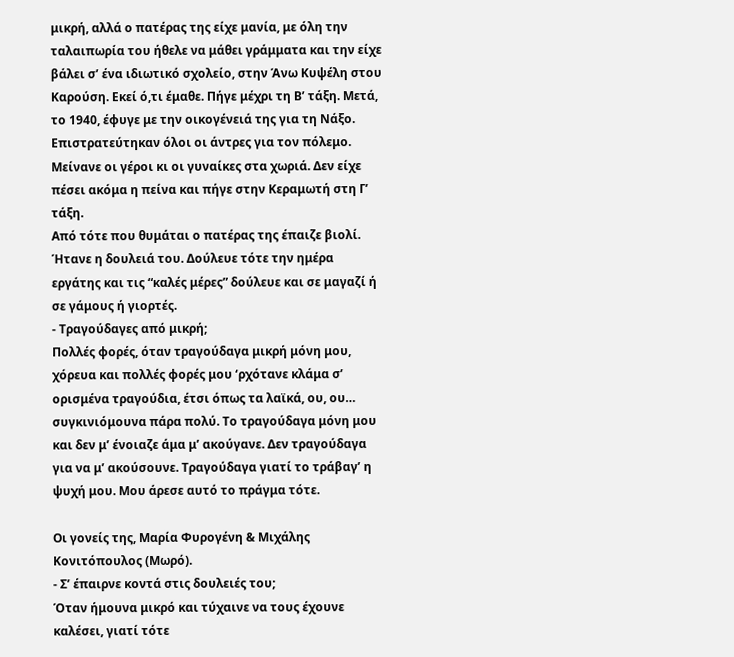μικρή, αλλά ο πατέρας της είχε μανία, με όλη την ταλαιπωρία του ήθελε να μάθει γράμματα και την είχε βάλει σ’ ένα ιδιωτικό σχολείο, στην Άνω Κυψέλη στου Καρούση. Εκεί ό,τι έμαθε. Πήγε μέχρι τη Β’ τάξη. Μετά, το 1940, έφυγε με την οικογένειά της για τη Νάξο. Επιστρατεύτηκαν όλοι οι άντρες για τον πόλεμο. Μείνανε οι γέροι κι οι γυναίκες στα χωριά. Δεν είχε πέσει ακόμα η πείνα και πήγε στην Κεραμωτή στη Γ’ τάξη.
Από τότε που θυμάται ο πατέρας της έπαιζε βιολί. Ήτανε η δουλειά του. Δούλευε τότε την ημέρα εργάτης και τις “καλές μέρες” δούλευε και σε μαγαζί ή σε γάμους ή γιορτές.
- Τραγούδαγες από μικρή;
Πολλές φορές, όταν τραγούδαγα μικρή μόνη μου, χόρευα και πολλές φορές μου ‘ρχότανε κλάμα σ’ ορισμένα τραγούδια, έτσι όπως τα λαϊκά, ου, ου… συγκινιόμουνα πάρα πολύ. Το τραγούδαγα μόνη μου και δεν μ’ ένοιαζε άμα μ’ ακούγανε. Δεν τραγούδαγα για να μ’ ακούσουνε. Τραγούδαγα γιατί το τράβαγ’ η ψυχή μου. Μου άρεσε αυτό το πράγμα τότε.

Οι γονείς της, Μαρία Φυρογένη & Μιχάλης Κονιτόπουλος (Μωρό).
- Σ’ έπαιρνε κοντά στις δουλειές του;
Όταν ήμουνα μικρό και τύχαινε να τους έχουνε καλέσει, γιατί τότε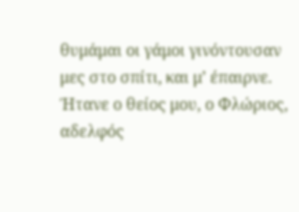θυμάμαι οι γάμοι γινόντουσαν μες στο σπίτι, και μ’ έπαιρνε. Ήτανε ο θείος μου, ο Φλώριος, αδελφός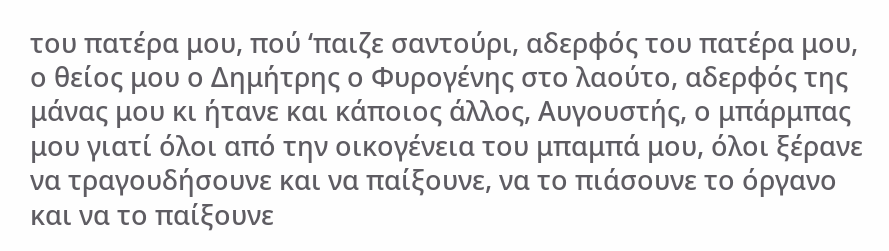του πατέρα μου, πού ‘παιζε σαντούρι, αδερφός του πατέρα μου, ο θείος μου ο Δημήτρης ο Φυρογένης στο λαούτο, αδερφός της μάνας μου κι ήτανε και κάποιος άλλος, Αυγουστής, ο μπάρμπας μου γιατί όλοι από την οικογένεια του μπαμπά μου, όλοι ξέρανε να τραγουδήσουνε και να παίξουνε, να το πιάσουνε το όργανο και να το παίξουνε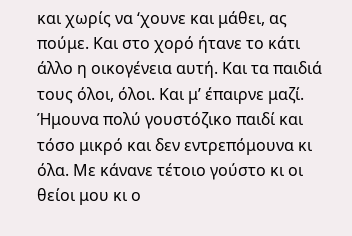και χωρίς να ‘χουνε και μάθει, ας πούμε. Και στο χορό ήτανε το κάτι άλλο η οικογένεια αυτή. Και τα παιδιά τους όλοι, όλοι. Και μ’ έπαιρνε μαζί. Ήμουνα πολύ γουστόζικο παιδί και τόσο μικρό και δεν εντρεπόμουνα κι όλα. Με κάνανε τέτοιο γούστο κι οι θείοι μου κι ο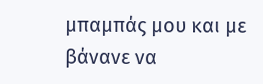μπαμπάς μου και με βάνανε να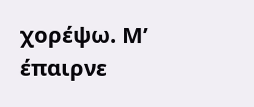χορέψω. Μ’ έπαιρνε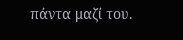πάντα μαζί του.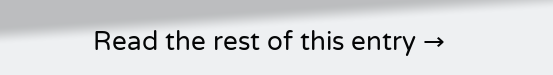Read the rest of this entry →